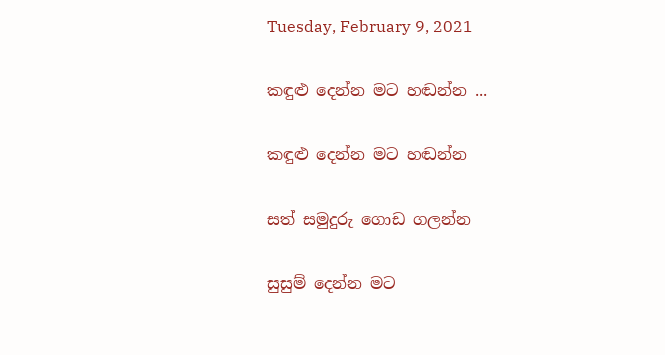Tuesday, February 9, 2021

කඳුළු දෙන්න මට හඬන්න ...

කඳුළු දෙන්න මට හඬන්න

සත් සමුදුරු ගොඩ ගලන්න

සුසුම් දෙන්න මට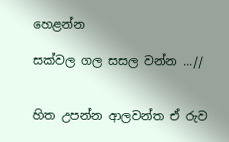හෙළන්න

සක්වල ගල සසල වන්න ...//


හිත උපන්න ආලවන්ත ඒ රුව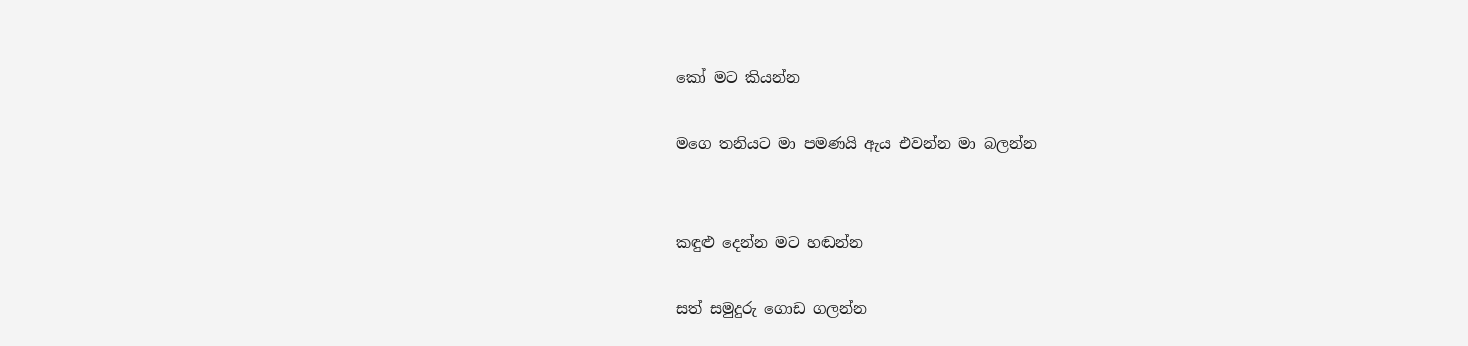කෝ මට කියන්න

මගෙ තනියට මා පමණයි ඇය එවන්න මා බලන්න


කඳුළු දෙන්න මට හඬන්න

සත් සමුදුරු ගොඩ ගලන්න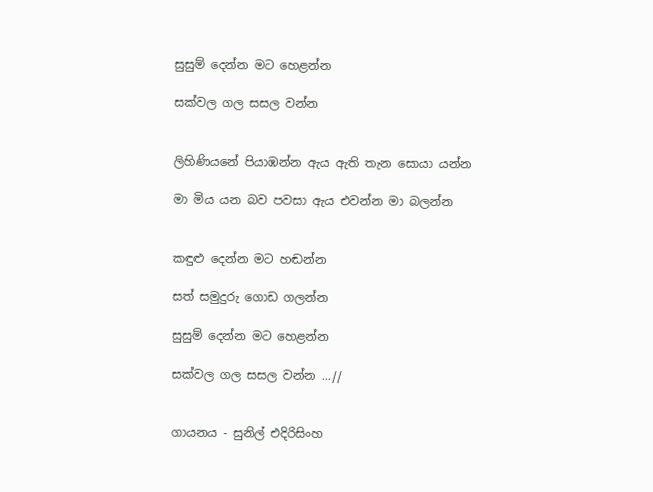සුසුම් දෙන්න මට හෙළන්න

සක්වල ගල සසල වන්න


ලිහිණියනේ පියාඹන්න ඇය ඇති තැන සොයා යන්න

මා මිය යන බව පවසා ඇය එවන්න මා බලන්න


කඳුළු දෙන්න මට හඬන්න

සත් සමුදුරු ගොඩ ගලන්න

සුසුම් දෙන්න මට හෙළන්න

සක්වල ගල සසල වන්න ...//


ගායනය - සුනිල් එදිරිසිංහ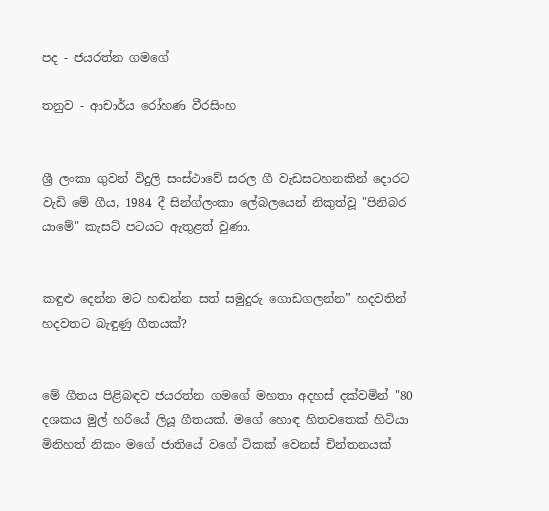පද - ජයරත්න ගමගේ

තනුව - ආචාර්ය රෝහණ වීරසිංහ


ශ්‍රී ලංකා ගුවන් විදුලි සංස්ථාවේ සරල ගී වැඩසටහනකින් දොරට වැඩි මේ ගීය, 1984 දී සින්ග්ලංකා ලේබලයෙන් නිකුත්වූ "පිනිබර යාමේ" කැසට් පටයට ඇතුළත් වුණා.


කඳුළු දෙන්න මට හඬන්න සත් සමුදුරු ගොඩගලන්න” හදවතින් හදවතට බැඳුණු ගීතයක්?


මේ ගීතය පිළිබඳව ජයරත්න ගමගේ මහතා අදහස් දක්වමින් "80 දශකය මුල් හරියේ ලියූ ගීතයක්. මගේ හොඳ හිතවතෙක් හිටියා මිනිහත් නිකං මගේ ජාතියේ වගේ ටිකක් වෙනස් චින්තනයක්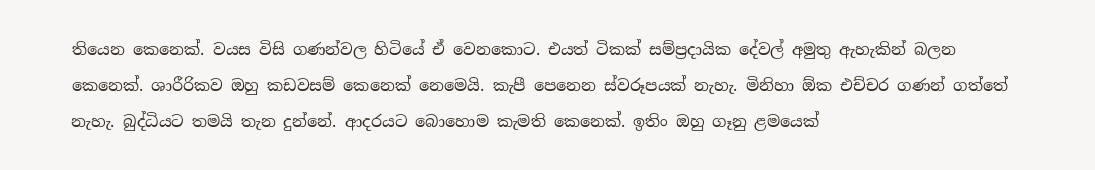තියෙන කෙනෙක්. වයස විසි ගණන්වල හිටියේ ඒ වෙනකොට. එයත් ටිකක් සම්ප්‍රදායික දේවල් අමුතු ඇහැකින් බලන කෙනෙක්. ශාරීරිකව ඔහු කඩවසම් කෙනෙක් නෙමෙයි. කැපී පෙනෙන ස්වරූපයක් නැහැ. මිනිහා ඕක එච්චර ගණන් ගත්තේ නැහැ. බුද්ධියට තමයි තැන දුන්නේ. ආදරයට බොහොම කැමති කෙනෙක්. ඉතිං ඔහු ගෑනු ළමයෙක්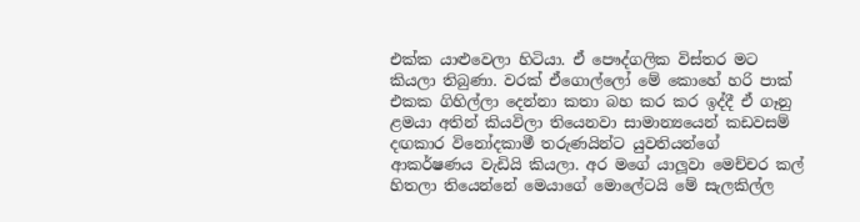එක්ක යාළුවෙලා හිටියා. ඒ පෞද්ගලික විස්තර මට කියලා තිබුණා. වරක් ඒගොල්ලෝ මේ කොහේ හරි පාක් එකක ගිහිල්ලා දෙන්නා කතා බහ කර කර ඉද්දී ඒ ගෑනු ළමයා අතින් කියවිලා තියෙනවා සාමාන්‍යයෙන් කඩවසම් දඟකාර විනෝදකාමී තරුණයින්ට යුවතියන්ගේ ආකර්ෂණය වැඩියි කියලා. අර මගේ යාලූවා මෙච්චර කල් හිතලා තියෙන්නේ මෙයාගේ මොලේටයි මේ සැලකිල්ල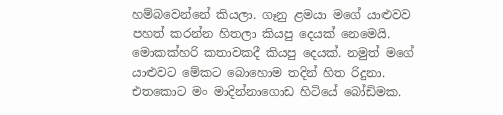හම්බවෙන්නේ කියලා. ගෑනු ළමයා මගේ යාළුවව පහත් කරන්න හිතලා කියපු දෙයක් නෙමෙයි. මොකක්හරි කතාවකදී කියපු දෙයක්. නමුත් මගේ යාළුවට මේකට බොහොම තදින් හිත රිදුනා. එතකොට මං මාදින්නාගොඩ හිටියේ බෝඩිමක.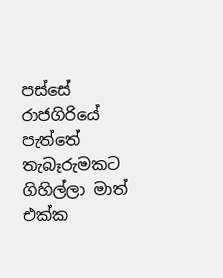පස්සේ රාජගිරියේ පැත්තේ තැබෑරුමකට ගිහිල්ලා මාත් එක්ක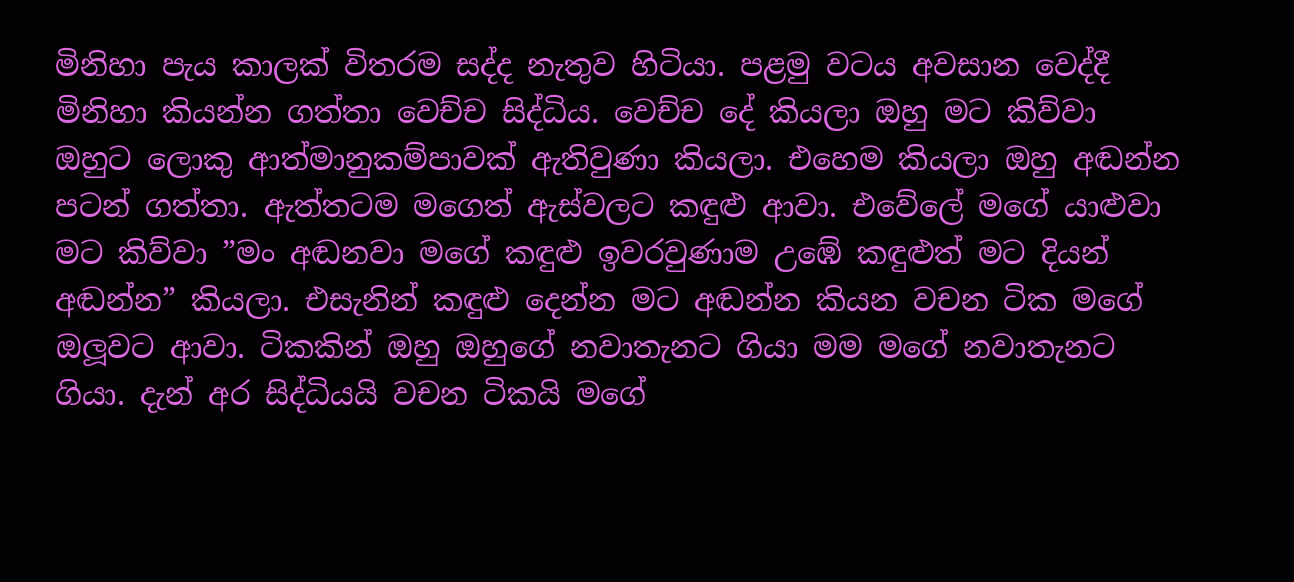මිනිහා පැය කාලක් විතරම සද්ද නැතුව හිටියා. පළමු වටය අවසාන වෙද්දී මිනිහා කියන්න ගත්තා වෙච්ච සිද්ධිය. වෙච්ච දේ කියලා ඔහු මට කිව්වා ඔහුට ලොකු ආත්මානුකම්පාවක් ඇතිවුණා කියලා. එහෙම කියලා ඔහු අඬන්න පටන් ගත්තා. ඇත්තටම මගෙත් ඇස්වලට කඳුළු ආවා. එවේලේ මගේ යාළුවා මට කිව්වා ”මං අඬනවා මගේ කඳුළු ඉවරවුණාම උඹේ කඳුළුත් මට දියන් අඬන්න” කියලා. එසැනින් කඳුළු දෙන්න මට අඬන්න කියන වචන ටික මගේ ඔලූවට ආවා. ටිකකින් ඔහු ඔහුගේ නවාතැනට ගියා මම මගේ නවාතැනට ගියා. දැන් අර සිද්ධියයි වචන ටිකයි මගේ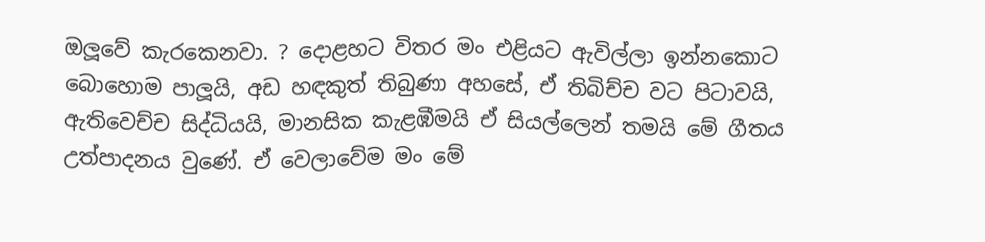ඔලූවේ කැරකෙනවා. ? දොළහට විතර මං එළියට ඇවිල්ලා ඉන්නකොට බොහොම පාලූයි, අඩ හඳකුත් තිබුණා අහසේ, ඒ තිබිච්ච වට පිටාවයි, ඇතිවෙච්ච සිද්ධියයි, මානසික කැළඹීමයි ඒ සියල්ලෙන් තමයි මේ ගීතය උත්පාදනය වුණේ. ඒ වෙලාවේම මං මේ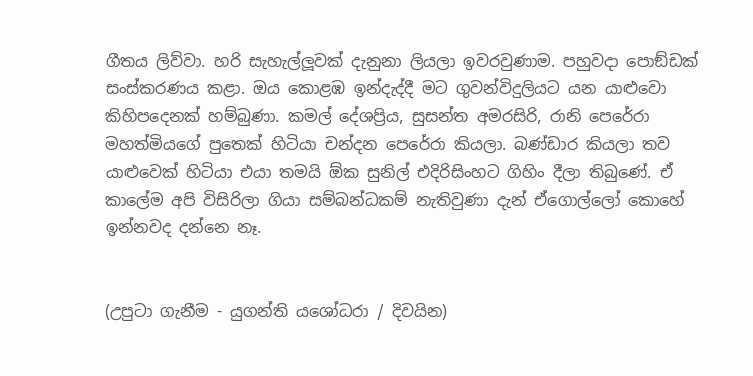ගීතය ලිව්වා. හරි සැහැල්ලූවක් දැනුනා ලියලා ඉවරවුණාම. පහුවදා පොඞ්ඩක් සංස්කරණය කළා. ඔය කොළඹ ඉන්දැද්දී මට ගුවන්විදුලියට යන යාළුවො කිහිපදෙනක් හම්බුණා. කමල් දේශප්‍රිය, සුසන්ත අමරසිරි, රානි පෙරේරා මහත්මියගේ පුතෙක් හිටියා චන්දන පෙරේරා කියලා. බණ්ඩාර කියලා තව යාළුවෙක් හිටියා එයා තමයි ඕක සුනිල් එදිරිසිංහට ගිහිං දීලා තිබුණේ. ඒ කාලේම අපි විසිරිලා ගියා සම්බන්ධකම් නැතිවුණා දැන් ඒගොල්ලෝ කොහේ ඉන්නවද දන්නෙ නෑ.


(උපුටා ගැනීම - යුගන්ති යශෝධරා / දිවයින)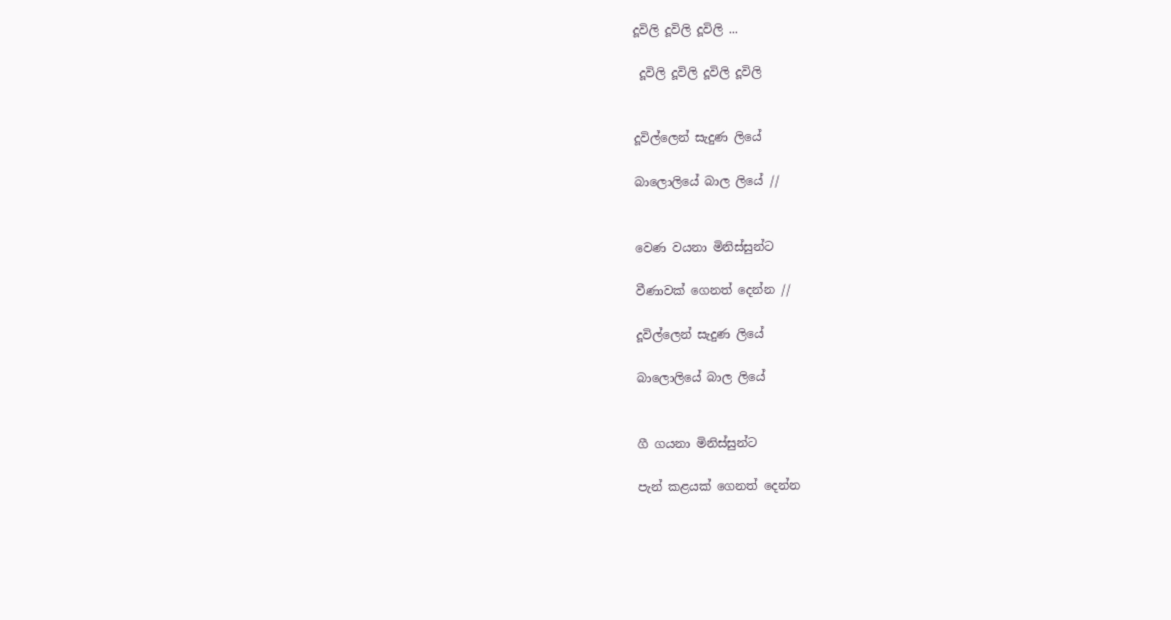දූවිලි දූවිලි දූවිලි ...

 දූවිලි දූවිලි දූවිලි දූවිලි


දූවිල්ලෙන් සැදුණ ලියේ

බාලොලියේ බාල ලියේ //


වෙණ වයනා මිනිස්සුන්ට

වීණාවක් ගෙනත් දෙන්න //

දූවිල්ලෙන් සැදුණ ලියේ

බාලොලියේ බාල ලියේ


ගී ගයනා මිනිස්සුන්ට

පැන් කළයක් ගෙනත් දෙන්න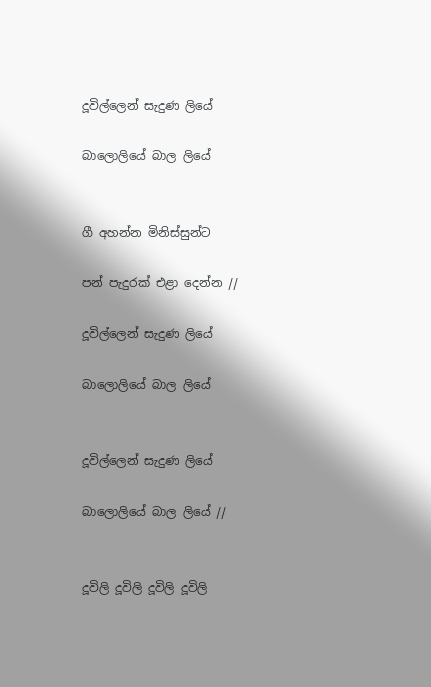දූවිල්ලෙන් සැදුණ ලියේ

බාලොලියේ බාල ලියේ


ගී අහන්න මිනිස්සුන්ට

පන් පැදුරක් එළා දෙන්න //

දූවිල්ලෙන් සැදුණ ලියේ

බාලොලියේ බාල ලියේ


දූවිල්ලෙන් සැදුණ ලියේ

බාලොලියේ බාල ලියේ //


දූවිලි දූවිලි දූවිලි දූවිලි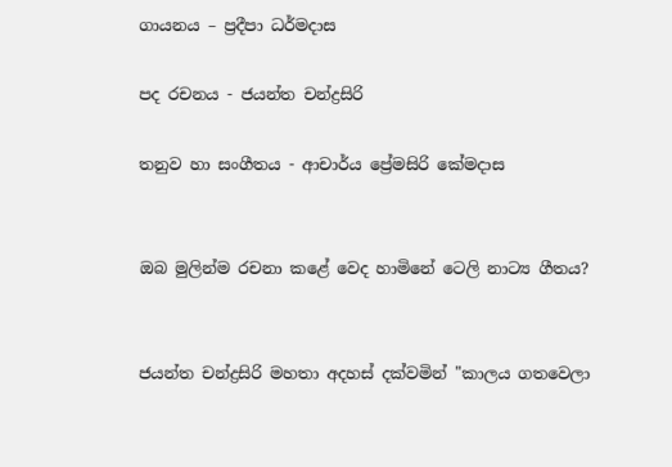ගායනය – ප්‍රදීපා ධර්මදාස

පද රචනය - ජයන්ත චන්ද්‍රසිරි

තනුව හා සංගීතය - ආචාර්ය ප්‍රේමසිරි කේමදාස


ඔබ මුලින්ම රචනා කළේ වෙද හාමිනේ ටෙලි නාට්‍ය ගීතය?


ජයන්ත චන්ද්‍රසිරි මහතා අදහස් දක්වමින් "කාලය ගතවෙලා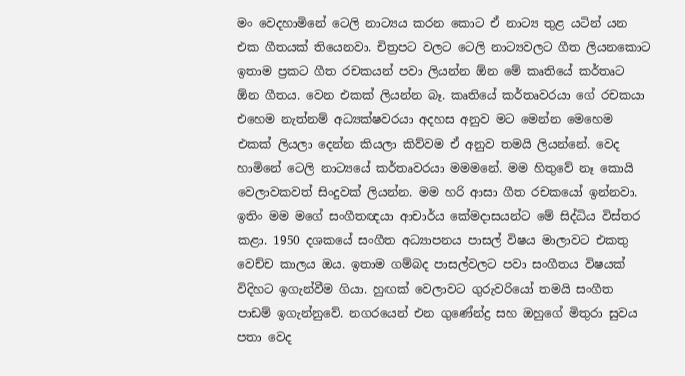මං වෙදහාමිනේ ටෙලි නාට්‍යය කරන කොට ඒ නාට්‍ය තුළ යටින් යන එක ගීතයක් තියෙනවා. චිත්‍රපට වලට ටෙලි නාට්‍යවලට ගීත ලියනකොට ඉතාම ප්‍රකට ගීත රචකයන් පවා ලියන්න ඕන මේ කෘතියේ කර්තෘට ඕන ගීතය. වෙන එකක් ලියන්න බෑ. කෘතියේ කර්තෘවරයා ගේ රචකයා එහෙම නැත්නම් අධ්‍යක්ෂවරයා අදහස අනුව මට මෙන්න මෙහෙම එකක් ලියලා දෙන්න කියලා කිව්වම ඒ අනුව තමයි ලියන්නේ. වෙද හාමිනේ ටෙලි නාට්‍යයේ කර්තෘවරයා මමමනේ. මම හිතුවේ නෑ කොයි වෙලාවකවත් සිංදුවක් ලියන්න. මම හරි ආසා ගීත රචකයෝ ඉන්නවා. ඉතිං මම මගේ සංගීතඥයා ආචාර්ය කේමදාසයන්ට මේ සිද්ධිය විස්තර කළා. 1950 දශකයේ සංගීත අධ්‍යාපනය පාසල් විෂය මාලාවට එකතු වෙච්ච කාලය ඔය. ඉතාම ගම්බද පාසල්වලට පවා සංගීතය විෂයක් විදිහට ඉගැන්වීම ගියා. හුඟක් වෙලාවට ගුරුවරියෝ තමයි සංගීත පාඩම් ඉගැන්නුවේ. නගරයෙන් එන ගුණේන්ද්‍ර සහ ඔහුගේ මිතුරා සුවය පතා වෙද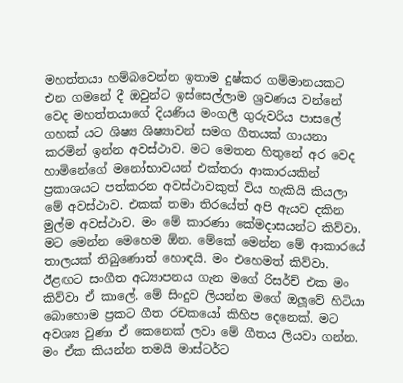මහත්තයා හම්බවෙන්න ඉතාම දුෂ්කර ගම්මානයකට එන ගමනේ දී ඔවුන්ට ඉස්සෙල්ලාම ශ්‍රවණය වන්නේ වෙද මහත්තයාගේ දියණිය මංගලී ගුරුවරිය පාසලේ ගහක් යට ශිෂ්‍ය ශිෂ්‍යාවන් සමග ගීතයක් ගායනා කරමින් ඉන්න අවස්ථාව. මට මෙතන හිතුනේ අර වෙද හාමිනේගේ මනෝභාවයන් එක්තරා ආකාරයකින් ප්‍රකාශයට පත්කරන අවස්ථාවකුත් විය හැකියි කියලා මේ අවස්ථාව. එකක් තමා තිරයේත් අපි ඇයව දකින මුල්ම අවස්ථාව. මං මේ කාරණා කේමදාසයන්ට කිව්වා. මට මෙන්න මෙහෙම ඕන. මේකේ මෙන්න මේ ආකාරයේ තාලයක් තිබුණොත් හොඳයි. මං එහෙමත් කිව්වා. ඊළඟට සංගීත අධ්‍යාපනය ගැන මගේ රිසර්ච් එක මං කිව්වා ඒ කාලේ. මේ සිංදුව ලියන්න මගේ ඔලූවේ හිටියා බොහොම ප්‍රකට ගීත රචකයෝ කිහිප දෙනෙක්. මට අවශ්‍ය වුණා ඒ කෙනෙක් ලවා මේ ගීතය ලියවා ගන්න. මං ඒක කියන්න තමයි මාස්ටර්ට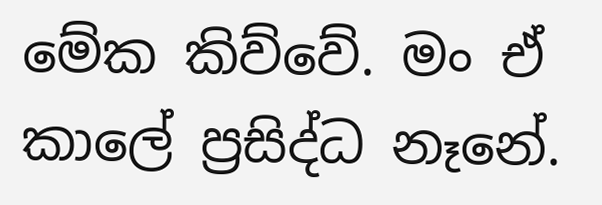මේක කිව්වේ. මං ඒ කාලේ ප්‍රසිද්ධ නෑනේ.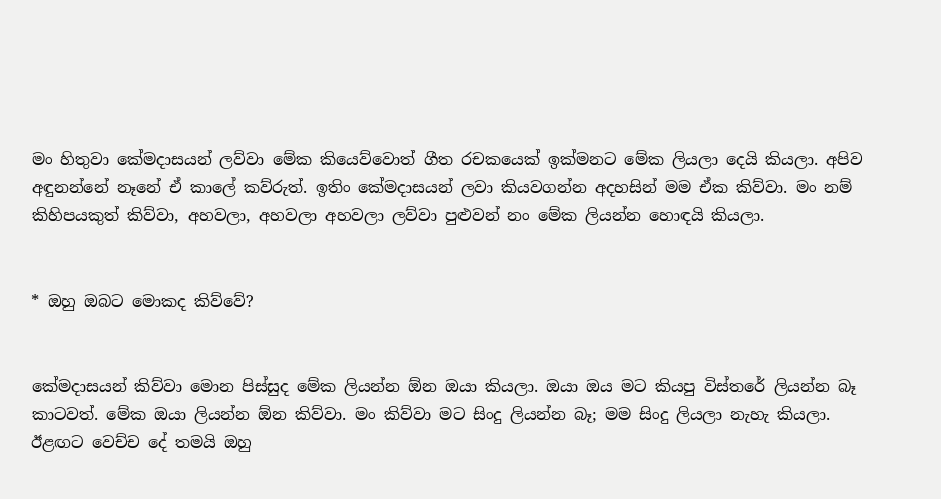මං හිතුවා කේමදාසයන් ලව්වා මේක කියෙව්වොත් ගීත රචකයෙක් ඉක්මනට මේක ලියලා දෙයි කියලා. අපිව අඳුනන්නේ නෑනේ ඒ කාලේ කව්රුත්. ඉතිං කේමදාසයන් ලවා කියවගන්න අදහසින් මම ඒක කිව්වා. මං නම් කිහිපයකුත් කිව්වා, අහවලා, අහවලා අහවලා ලව්වා පුළුවන් නං මේක ලියන්න හොඳයි කියලා.


* ඔහු ඔබට මොකද කිව්වේ?


කේමදාසයන් කිව්වා මොන පිස්සුද මේක ලියන්න ඕන ඔයා කියලා. ඔයා ඔය මට කියපු විස්තරේ ලියන්න බෑ කාටවත්. මේක ඔයා ලියන්න ඕන කිව්වා. මං කිව්වා මට සිංදු ලියන්න බෑ; මම සිංදු ලියලා නැහැ කියලා. ඊළඟට වෙච්ච දේ තමයි ඔහු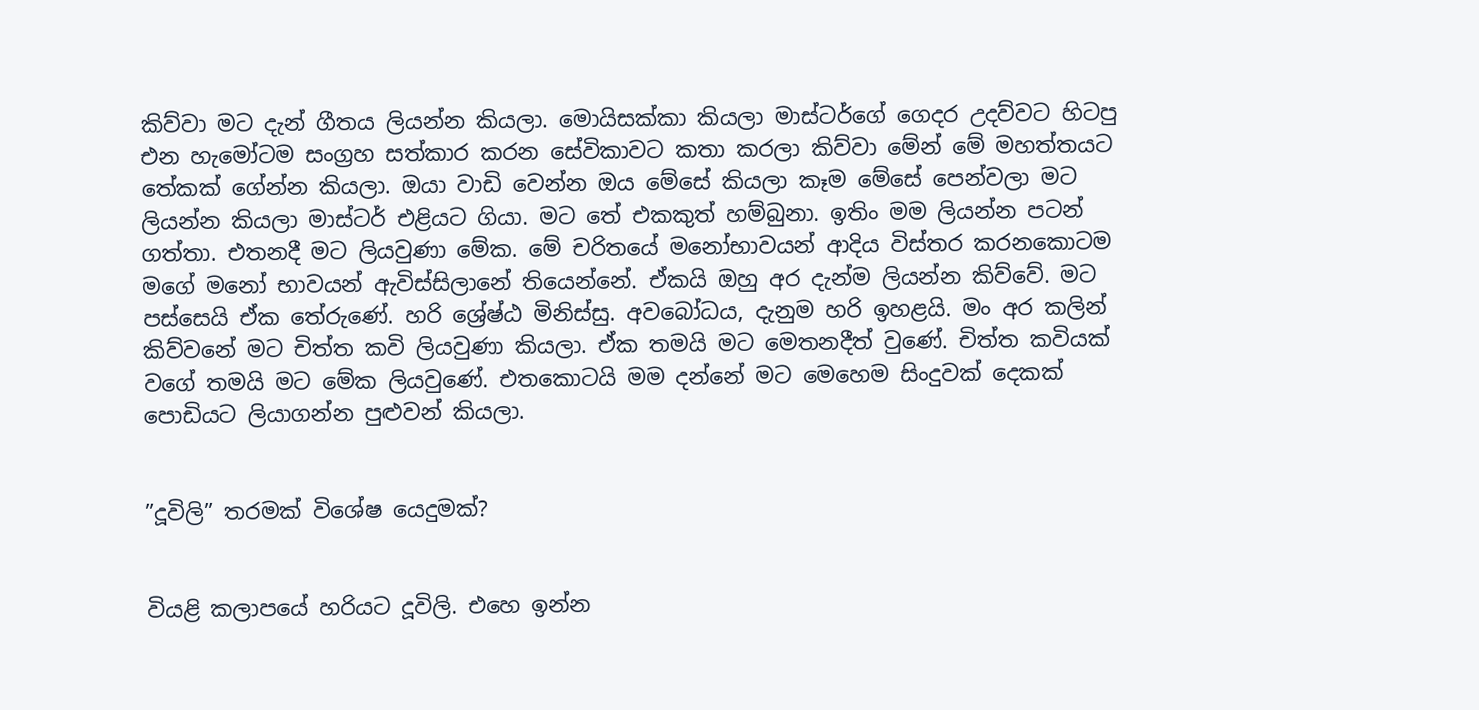කිව්වා මට දැන් ගීතය ලියන්න කියලා. මොයිසක්කා කියලා මාස්ටර්ගේ ගෙදර උදව්වට හිටපු එන හැමෝටම සංග්‍රහ සත්කාර කරන සේවිකාවට කතා කරලා කිව්වා මේන් මේ මහත්තයට තේකක් ගේන්න කියලා. ඔයා වාඩි වෙන්න ඔය මේසේ කියලා කෑම මේසේ පෙන්වලා මට ලියන්න කියලා මාස්ටර් එළියට ගියා. මට තේ එකකුත් හම්බුනා. ඉතිං මම ලියන්න පටන් ගත්තා. එතනදී මට ලියවුණා මේක. මේ චරිතයේ මනෝභාවයන් ආදිය විස්තර කරනකොටම මගේ මනෝ භාවයන් ඇවිස්සිලානේ තියෙන්නේ. ඒකයි ඔහු අර දැන්ම ලියන්න කිව්වේ. මට පස්සෙයි ඒක තේරුණේ. හරි ශ්‍රේෂ්ඨ මිනිස්සු. අවබෝධය, දැනුම හරි ඉහළයි. මං අර කලින් කිව්වනේ මට චිත්ත කවි ලියවුණා කියලා. ඒක තමයි මට මෙතනදීත් වුණේ. චිත්ත කවියක් වගේ තමයි මට මේක ලියවුණේ. එතකොටයි මම දන්නේ මට මෙහෙම සිංදුවක් දෙකක් පොඩියට ලියාගන්න පුළුවන් කියලා.


”දූවිලි” තරමක් විශේෂ යෙදුමක්?


වියළි කලාපයේ හරියට දූවිලි. එහෙ ඉන්න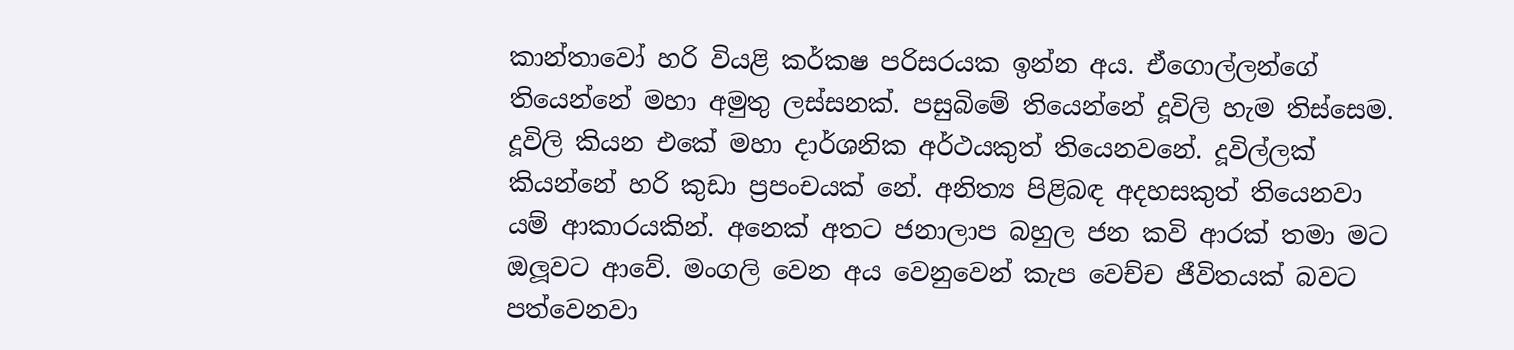කාන්තාවෝ හරි වියළි කර්කෂ පරිසරයක ඉන්න අය. ඒගොල්ලන්ගේ තියෙන්නේ මහා අමුතු ලස්සනක්. පසුබිමේ තියෙන්නේ දූවිලි හැම තිස්සෙම. දූවිලි කියන එකේ මහා දාර්ශනික අර්ථයකුත් තියෙනවනේ. දූවිල්ලක් කියන්නේ හරි කුඩා ප්‍රපංචයක් නේ. අනිත්‍ය පිළිබඳ අදහසකුත් තියෙනවා යම් ආකාරයකින්. අනෙක් අතට ජනාලාප බහුල ජන කවි ආරක් තමා මට ඔලූවට ආවේ. මංගලි වෙන අය වෙනුවෙන් කැප වෙච්ච ජීවිතයක් බවට පත්වෙනවා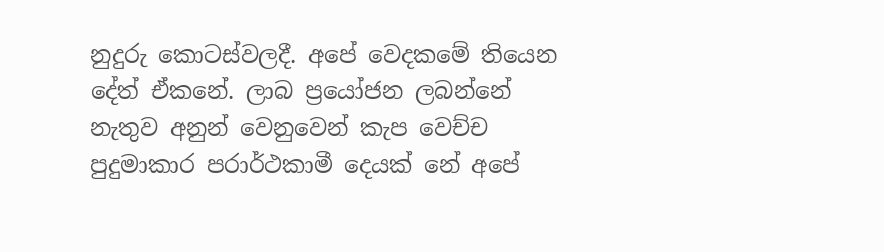නුදුරු කොටස්වලදී. අපේ වෙදකමේ තියෙන දේත් ඒකනේ. ලාබ ප්‍රයෝජන ලබන්නේ නැතුව අනුන් වෙනුවෙන් කැප වෙච්ච පුදුමාකාර පරාර්ථකාමී දෙයක් නේ අපේ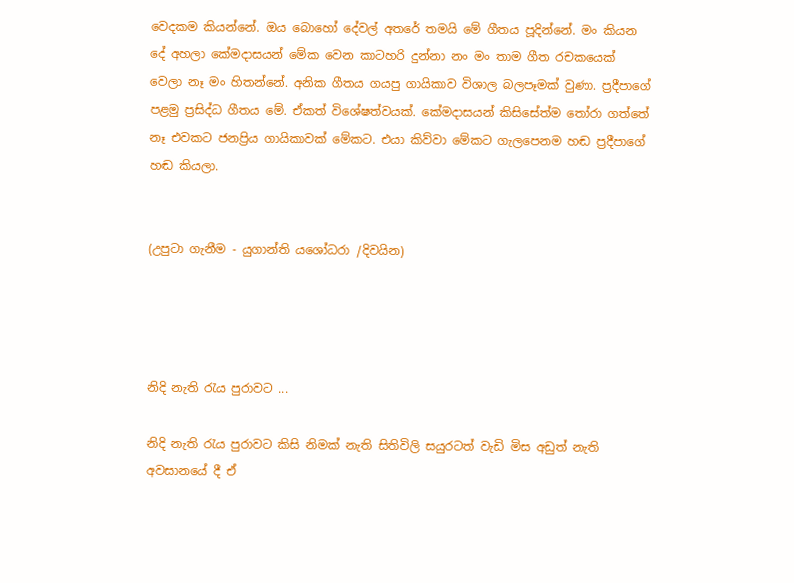වෙදකම කියන්නේ. ඔය බොහෝ දේවල් අතරේ තමයි මේ ගීතය පූදින්නේ. මං කියන දේ අහලා කේමදාසයන් මේක වෙන කාටහරි දුන්නා නං මං තාම ගීත රචකයෙක් වෙලා නෑ මං හිතන්නේ. අනික ගීතය ගයපු ගායිකාව විශාල බලපෑමක් වුණා. ප්‍රදීපාගේ පළමු ප්‍රසිද්ධ ගීතය මේ. ඒකත් විශේෂත්වයක්. කේමදාසයන් කිසිසේත්ම තෝරා ගත්තේ නෑ එවකට ජනප්‍රිය ගායිකාවක් මේකට. එයා කිව්වා මේකට ගැලපෙනම හඬ ප්‍රදීපාගේ හඬ කියලා.


(උපුටා ගැනීම - යුගාන්ති යශෝධරා /දිවයින)




නිදි නැති රැය පුරාවට ...

නිදි නැති රැය පුරාවට කිසි නිමක් නැති සිතිවිලි සයුරටත් වැඩි මිස අඩුත් නැති අවසානයේ දී ඒ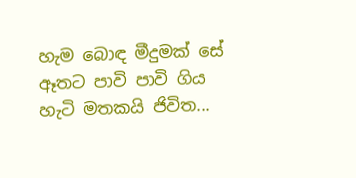හැම බොඳ මීදුමක් සේ ඈතට පාවි පාවි ගිය හැටි මතකයි ජිවිත...